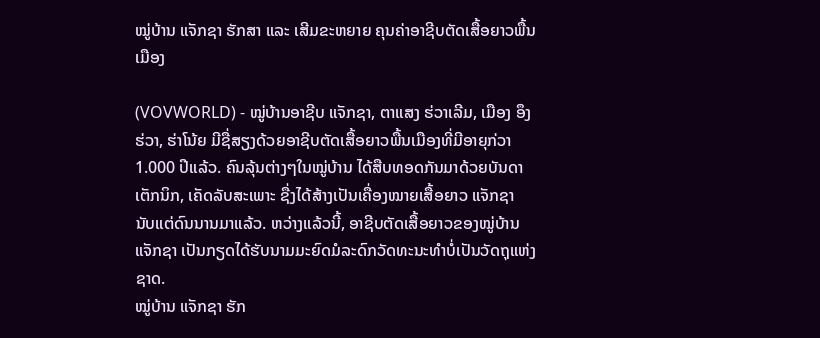ໝູ່ບ້ານ ແຈັກຊາ ຮັກສາ ແລະ ເສີມຂະຫຍາຍ ຄຸນຄ່າອາຊີບຕັດເສື້ອຍາວພື້ນເມືອງ

(VOVWORLD) - ໝູ່ບ້ານອາຊີບ ແຈັກຊາ, ຕາແສງ ຮ່ວາເລີມ, ເມືອງ ອຶງຮ່ວາ, ຮ່າໂນ້ຍ ມີຊື່ສຽງດ້ວຍອາຊີບຕັດເສື້ອຍາວພື້ນເມືອງທີ່ມີອາຍຸກ່ວາ 1.000 ປີແລ້ວ. ຄົນລຸ້ນຕ່າງໆໃນໝູ່ບ້ານ ໄດ້ສືບທອດກັນມາດ້ວຍບັນດາເຕັກນິກ, ເຄັດລັບສະເພາະ ຊື່ງໄດ້ສ້າງເປັນເຄື່ອງໝາຍເສື້ອຍາວ ແຈັກຊາ ນັບແຕ່ດົນນານມາແລ້ວ. ຫວ່າງແລ້ວນີ້, ອາຊີບຕັດເສື້ອຍາວຂອງໝູ່ບ້ານ ແຈັກຊາ ເປັນກຽດໄດ້ຮັບນາມມະຍົດມໍລະດົກວັດທະນະທຳບໍ່ເປັນວັດຖຸແຫ່ງຊາດ.
ໝູ່ບ້ານ ແຈັກຊາ ຮັກ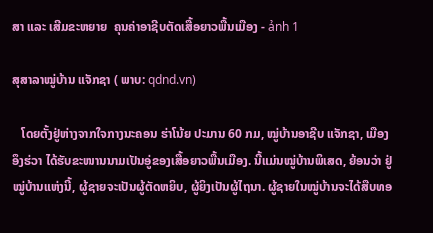ສາ ແລະ ເສີມຂະຫຍາຍ  ຄຸນຄ່າອາຊີບຕັດເສື້ອຍາວພື້ນເມືອງ - ảnh 1

ສຸສາລາໝູ່ບ້ານ ແຈັກຊາ ( ພາບ: qdnd.vn)

   ໂດຍຕັ້ງຢູ່ຫ່າງຈາກໃຈກາງນະຄອນ ຮ່າໂນ້ຍ ປະມານ 60 ກມ, ໝູ່ບ້ານອາຊີບ ແຈັກຊາ, ເມືອງ ອຶງຮ່ວາ ໄດ້ຮັບຂະໜານນາມເປັນອູ່ຂອງເສື້ອຍາວພື້ນເມືອງ. ນີ້ແມ່ນໝູ່ບ້ານພິເສດ, ຍ້ອນວ່າ ຢູ່ໝູ່ບ້ານແຫ່ງນີ້, ຜູ້ຊາຍຈະເປັນຜູ້ຕັດຫຍິບ, ຜູ້ຍິງເປັນຜູ້ໄຖນາ. ຜູ້ຊາຍໃນໝູ່ບ້ານຈະໄດ້ສືບທອ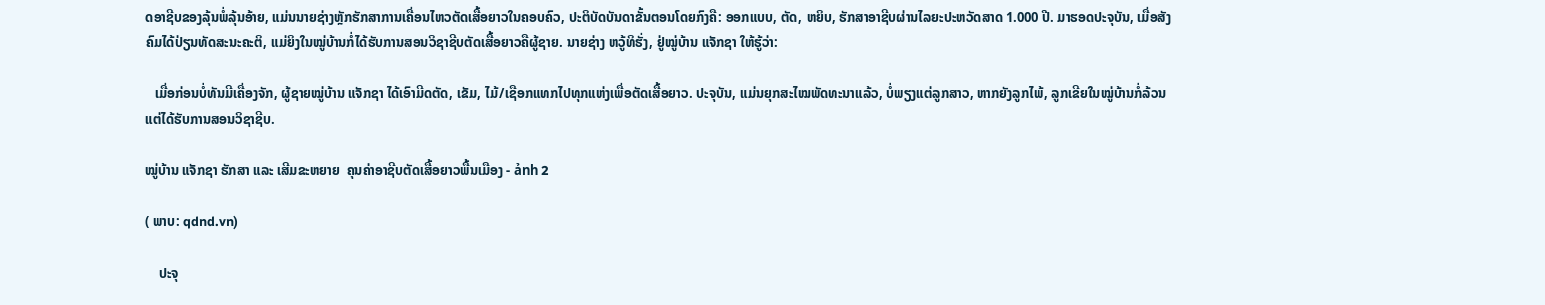ດອາຊີບຂອງລຸ້ນພໍ່ລຸ້ນອ້າຍ, ແມ່ນນາຍຊ່າງຫຼັກຮັກສາການເຄື່ອນໄຫວຕັດເສື້ອຍາວໃນຄອບຄົວ, ປະຕິບັດບັນດາຂັ້ນຕອນໂດຍກົງຄື: ອອກແບບ, ຕັດ, ຫຍິບ, ຮັກສາອາຊີບຜ່ານໄລຍະປະຫວັດສາດ 1.000 ປີ. ມາຮອດປະຈຸບັນ, ເມື່ອສັງຄົມໄດ້ປ່ຽນທັດສະນະຄະຕິ, ແມ່ຍິງໃນໝູ່ບ້ານກໍ່ໄດ້ຮັບການສອນວິຊາຊີບຕັດເສື້ອຍາວຄືຜູ້ຊາຍ. ນາຍຊ່າງ ຫວູ້ທິຮັ່ງ, ຢູ່ໝູ່ບ້ານ ແຈັກຊາ ໃຫ້ຮູ້ວ່າ:

   ເມື່ອກ່ອນບໍ່ທັນມີເຄື່ອງຈັກ, ຜູ້ຊາຍໝູ່ບ້ານ ແຈັກຊາ ໄດ້ເອົາມີດຕັດ, ເຂັມ, ໄມ້/ເຊືອກແທກໄປທຸກແຫ່ງເພື່ອຕັດເສື້ອຍາວ. ປະຈຸບັນ, ແມ່ນຍຸກສະໄໝພັດທະນາແລ້ວ, ບໍ່ພຽງແຕ່ລູກສາວ, ຫາກຍັງລູກໄພ້, ລູກເຂີຍໃນໝູ່ບ້ານກໍ່ລ້ວນແຕ່ໄດ້ຮັບການສອນວິຊາຊີບ.

ໝູ່ບ້ານ ແຈັກຊາ ຮັກສາ ແລະ ເສີມຂະຫຍາຍ  ຄຸນຄ່າອາຊີບຕັດເສື້ອຍາວພື້ນເມືອງ - ảnh 2

( ພາບ: qdnd.vn)

    ປະຈຸ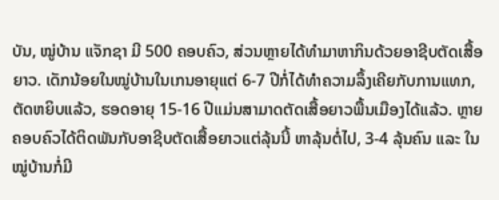ບັນ, ໝູ່ບ້ານ ແຈັກຊາ ມີ 500 ຄອບຄົວ, ສ່ວນຫຼາຍໄດ້ທຳມາຫາກິນດ້ວຍອາຊີບຕັດເສື້ອຍາວ. ເດັກນ້ອຍໃນໝູ່ບ້ານໃນເກນອາຍຸແຕ່ 6-7 ປີກໍ່ໄດ້ທຳຄວາມລຶ້ງເຄີຍກັບການແທກ, ຕັດຫຍິບແລ້ວ, ຮອດອາຍຸ 15-16 ປີແມ່ນສາມາດຕັດເສື້ອຍາວພື້ນເມືອງໄດ້ແລ້ວ. ຫຼາຍຄອບຄົວໄດ້ຕິດພັນກັບອາຊີບຕັດເສື້ອຍາວແຕ່ລຸ້ນນີ້ ຫາລຸ້ນຕໍ່ໄປ, 3-4 ລຸ້ນຄົນ ແລະ ໃນໝູ່ບ້ານກໍ່ມີ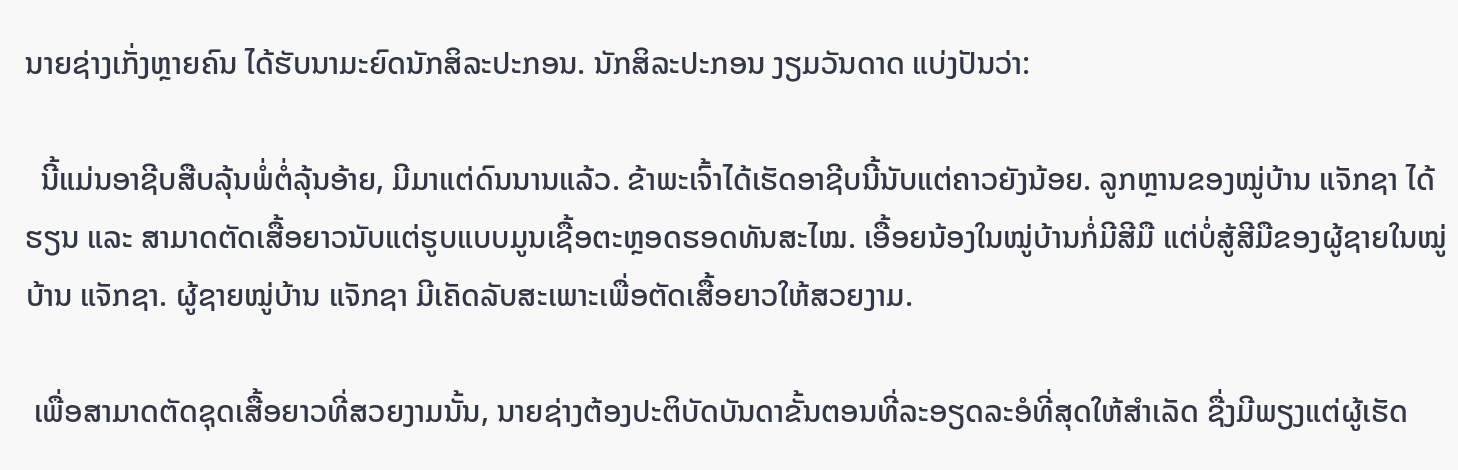ນາຍຊ່າງເກັ່ງຫຼາຍຄົນ ໄດ້ຮັບນາມະຍົດນັກສິລະປະກອນ. ນັກສິລະປະກອນ ງຽມວັນດາດ ແບ່ງປັນວ່າ:

  ນີ້ແມ່ນອາຊີບສືບລຸ້ນພໍ່ຕໍ່ລຸ້ນອ້າຍ, ມີມາແຕ່ດົນນານແລ້ວ. ຂ້າພະເຈົ້າໄດ້ເຮັດອາຊີບນີ້ນັບແຕ່ຄາວຍັງນ້ອຍ. ລູກຫຼານຂອງໝູ່ບ້ານ ແຈັກຊາ ໄດ້ຮຽນ ແລະ ສາມາດຕັດເສື້ອຍາວນັບແຕ່ຮູບແບບມູນເຊື້ອຕະຫຼອດຮອດທັນສະໄໝ. ເອື້ອຍນ້ອງໃນໝູ່ບ້ານກໍ່ມີສີມື ແຕ່ບໍ່ສູ້ສີມືຂອງຜູ້ຊາຍໃນໝູ່ບ້ານ ແຈັກຊາ. ຜູ້ຊາຍໝູ່ບ້ານ ແຈັກຊາ ມີເຄັດລັບສະເພາະເພື່ອຕັດເສື້ອຍາວໃຫ້ສວຍງາມ.

 ເພື່ອສາມາດຕັດຊຸດເສື້ອຍາວທີ່ສວຍງາມນັ້ນ, ນາຍຊ່າງຕ້ອງປະຕິບັດບັນດາຂັ້ນຕອນທີ່ລະອຽດລະອໍທີ່ສຸດໃຫ້ສຳເລັດ ຊື່ງມີພຽງແຕ່ຜູ້ເຮັດ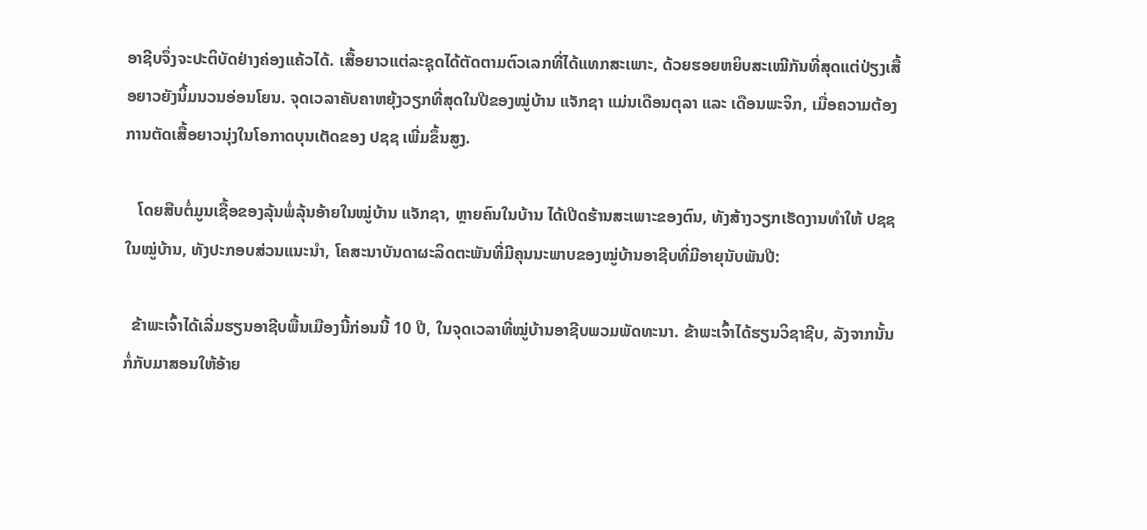ອາຊີບຈຶ່ງຈະປະຕິບັດຢ່າງຄ່ອງແຄ້ວໄດ້. ເສື້ອຍາວແຕ່ລະຊຸດໄດ້ຕັດຕາມຕົວເລກທີ່ໄດ້ແທກສະເພາະ, ດ້ວຍຮອຍຫຍິບສະເໝີກັນທີ່ສຸດແຕ່ປ່ຽງເສື້ອຍາວຍັງນິ້ມນວນອ່ອນໂຍນ. ຈຸດເວລາຄັບຄາຫຍຸ້ງວຽກທີ່ສຸດໃນປີຂອງໝູ່ບ້ານ ແຈັກຊາ ແມ່ນເດືອນຕຸລາ ແລະ ເດືອນພະຈິກ, ເມື່ອຄວາມຕ້ອງການຕັດເສື້ອຍາວນຸ່ງໃນໂອກາດບຸນເຕັດຂອງ ປຊຊ ເພີ່ມຂຶ້ນສູງ.

   ໂດຍສືບຕໍ່ມູນເຊື້ອຂອງລຸ້ນພໍ່ລຸ້ນອ້າຍໃນໝູ່ບ້ານ ແຈັກຊາ, ຫຼາຍຄົນໃນບ້ານ ໄດ້ເປີດຮ້ານສະເພາະຂອງຕົນ, ທັງສ້າງວຽກເຮັດງານທຳໃຫ້ ປຊຊ ໃນໝູ່ບ້ານ, ທັງປະກອບສ່ວນແນະນຳ, ໂຄສະນາບັນດາຜະລິດຕະພັນທີ່ມີຄຸນນະພາບຂອງໝູ່ບ້ານອາຊີບທີ່ມີອາຍຸນັບພັນປີ:

  ຂ້າພະເຈົ້າໄດ້ເລີ່ມຮຽນອາຊີບພື້ນເມືອງນີ້ກ່ອນນີ້ 10 ປີ, ໃນຈຸດເວລາທີ່ໝູ່ບ້ານອາຊີບພວມພັດທະນາ. ຂ້າພະເຈົ້າໄດ້ຮຽນວິຊາຊີບ, ລັງຈາກນັ້ນກໍ່ກັບມາສອນໃຫ້ອ້າຍ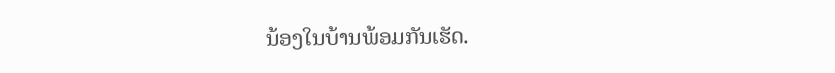ນ້ອງໃນບ້ານພ້ອມກັນເຮັດ.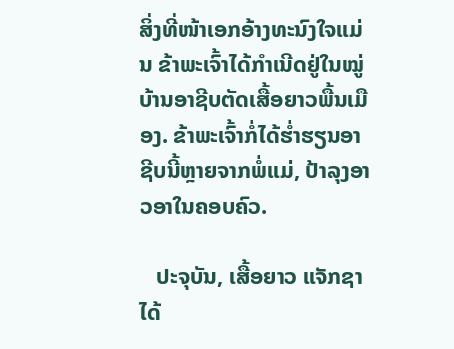ສິ່ງທີ່ໜ້າເອກອ້າງທະນົງໃຈແມ່ນ ຂ້າພະເຈົ້າໄດ້ກຳເນີດຢູ່ໃນໝູ່ບ້ານອາຊີບຕັດເສື້ອຍາວພື້ນເມືອງ. ຂ້າພະເຈົ້າກໍ່ໄດ້ຮ່ຳຮຽນອາຊີບນີ້ຫຼາຍຈາກພໍ່ແມ່, ປ້າລຸງອາວອາໃນຄອບຄົວ.

   ປະຈຸບັນ, ເສື້ອຍາວ ແຈັກຊາ ໄດ້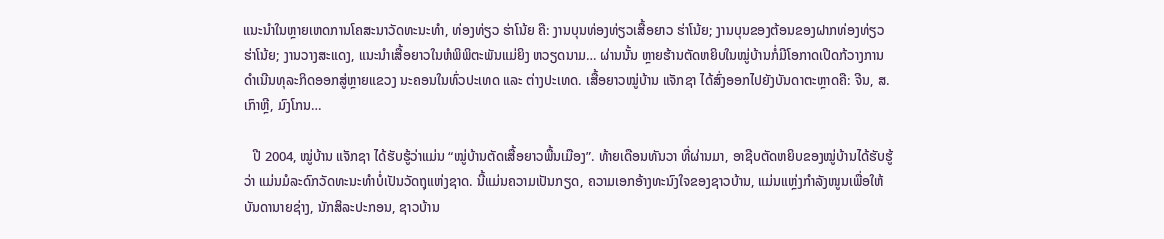ແນະນຳໃນຫຼາຍເຫດການໂຄສະນາວັດທະນະທຳ, ທ່ອງທ່ຽວ ຮ່າໂນ້ຍ ຄື: ງານບຸນທ່ອງທ່ຽວເສື້ອຍາວ ຮ່າໂນ້ຍ; ງານບຸນຂອງຕ້ອນຂອງຝາກທ່ອງທ່ຽວ ຮ່າໂນ້ຍ; ງານວາງສະແດງ, ແນະນຳເສື້ອຍາວໃນຫໍພິພິຕະພັນແມ່ຍິງ ຫວຽດນາມ… ຜ່ານນັ້ນ ຫຼາຍຮ້ານຕັດຫຍິບໃນໝູ່ບ້ານກໍ່ມີໂອກາດເປີດກ້ວາງການດຳເນີນທຸລະກິດອອກສູ່ຫຼາຍແຂວງ ນະຄອນໃນທົ່ວປະເທດ ແລະ ຕ່າງປະເທດ. ເສື້ອຍາວໝູ່ບ້ານ ແຈັກຊາ ໄດ້ສົ່ງອອກໄປຍັງບັນດາຕະຫຼາດຄື: ຈີນ, ສ.ເກົາຫຼີ, ມົງໂກນ…

   ປີ 2004, ໝູ່ບ້ານ ແຈັກຊາ ໄດ້ຮັບຮູ້ວ່າແມ່ນ “ໝູ່ບ້ານຕັດເສື້ອຍາວພື້ນເມືອງ”. ທ້າຍເດືອນທັນວາ ທີ່ຜ່ານມາ, ອາຊີບຕັດຫຍິບຂອງໝູ່ບ້ານໄດ້ຮັບຮູ້ວ່າ ແມ່ນມໍລະດົກວັດທະນະທຳບໍ່ເປັນວັດຖຸແຫ່ງຊາດ. ນີ້ແມ່ນຄວາມເປັນກຽດ, ຄວາມເອກອ້າງທະນົງໃຈຂອງຊາວບ້ານ, ແມ່ນແຫຼ່ງກຳລັງໜູນເພື່ອໃຫ້ບັນດານາຍຊ່າງ, ນັກສິລະປະກອນ, ຊາວບ້ານ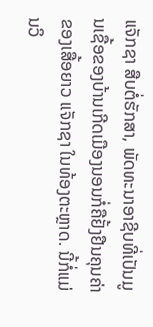ແຈັກຊາ ສືບຕໍ່ຮັກສາ, ພັດທະນາອາຊີບທີ່ເປັນມູນເຊື້ອຂອງບ້ານເກີດເມືອງນອນກໍ່ຄືຢັ້ງຢືນຄຸນຄ່າຂອງເສື້ອຍາວ ແຈັກຊາ ໃນທ້ອງຕະຫຼາດ. ນີ້ກໍ່ແມ່ນວິ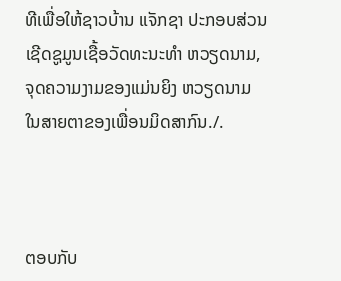ທີເພື່ອໃຫ້ຊາວບ້ານ ແຈັກຊາ ປະກອບສ່ວນເຊີດຊູມູນເຊື້ອວັດທະນະທຳ ຫວຽດນາມ, ຈຸດຄວາມງາມຂອງແມ່ນຍິງ ຫວຽດນາມ ໃນສາຍຕາຂອງເພື່ອນມິດສາກົນ./.



ຕອບກັບ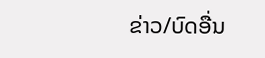ຂ່າວ/ບົດອື່ນ